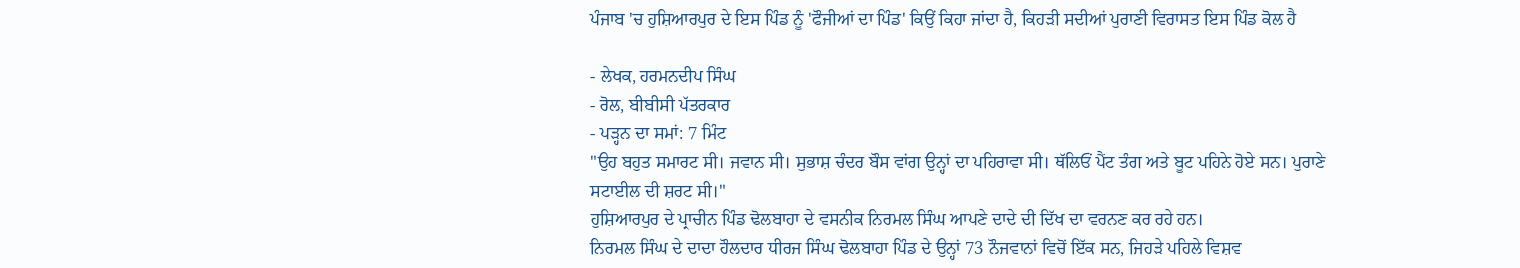ਪੰਜਾਬ 'ਚ ਹੁਸ਼ਿਆਰਪੁਰ ਦੇ ਇਸ ਪਿੰਡ ਨੂੰ 'ਫੌਜੀਆਂ ਦਾ ਪਿੰਡ' ਕਿਉਂ ਕਿਹਾ ਜਾਂਦਾ ਹੈ, ਕਿਹੜੀ ਸਦੀਆਂ ਪੁਰਾਣੀ ਵਿਰਾਸਤ ਇਸ ਪਿੰਡ ਕੋਲ ਹੈ

- ਲੇਖਕ, ਹਰਮਨਦੀਪ ਸਿੰਘ
- ਰੋਲ, ਬੀਬੀਸੀ ਪੱਤਰਕਾਰ
- ਪੜ੍ਹਨ ਦਾ ਸਮਾਂ: 7 ਮਿੰਟ
"ਉਹ ਬਹੁਤ ਸਮਾਰਟ ਸੀ। ਜਵਾਨ ਸੀ। ਸੁਭਾਸ਼ ਚੰਦਰ ਬੌਸ ਵਾਂਗ ਉਨ੍ਹਾਂ ਦਾ ਪਹਿਰਾਵਾ ਸੀ। ਥੱਲਿਓਂ ਪੈਂਟ ਤੰਗ ਅਤੇ ਬੂਟ ਪਹਿਨੇ ਹੋਏ ਸਨ। ਪੁਰਾਣੇ ਸਟਾਈਲ ਦੀ ਸ਼ਰਟ ਸੀ।"
ਹੁਸ਼ਿਆਰਪੁਰ ਦੇ ਪ੍ਰਾਚੀਨ ਪਿੰਡ ਢੋਲਬਾਹਾ ਦੇ ਵਸਨੀਕ ਨਿਰਮਲ ਸਿੰਘ ਆਪਣੇ ਦਾਦੇ ਦੀ ਦਿੱਖ ਦਾ ਵਰਨਣ ਕਰ ਰਹੇ ਹਨ।
ਨਿਰਮਲ ਸਿੰਘ ਦੇ ਦਾਦਾ ਹੌਲਦਾਰ ਧੀਰਜ ਸਿੰਘ ਢੋਲਬਾਹਾ ਪਿੰਡ ਦੇ ਉਨ੍ਹਾਂ 73 ਨੌਜਵਾਨਾਂ ਵਿਚੋਂ ਇੱਕ ਸਨ, ਜਿਹੜੇ ਪਹਿਲੇ ਵਿਸ਼ਵ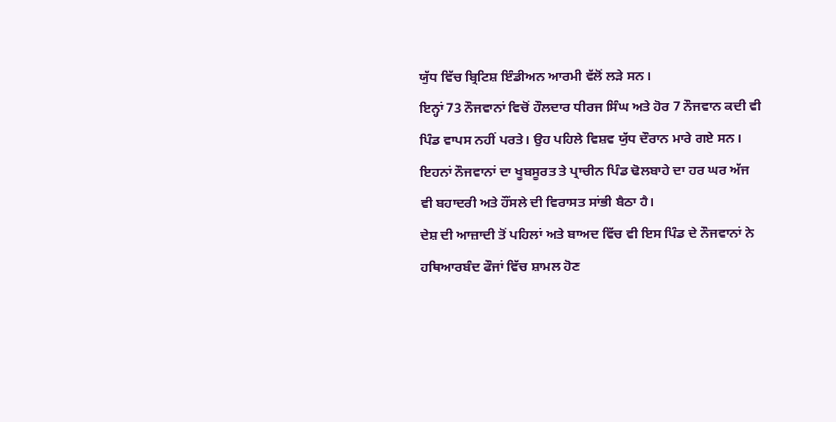ਯੁੱਧ ਵਿੱਚ ਬ੍ਰਿਟਿਸ਼ ਇੰਡੀਅਨ ਆਰਮੀ ਵੱਲੋਂ ਲੜੇ ਸਨ।
ਇਨ੍ਹਾਂ 73 ਨੌਜਵਾਨਾਂ ਵਿਚੋਂ ਹੌਲਦਾਰ ਧੀਰਜ ਸਿੰਘ ਅਤੇ ਹੋਰ 7 ਨੌਜਵਾਨ ਕਦੀ ਵੀ ਪਿੰਡ ਵਾਪਸ ਨਹੀਂ ਪਰਤੇ। ਉਹ ਪਹਿਲੇ ਵਿਸ਼ਵ ਯੁੱਧ ਦੌਰਾਨ ਮਾਰੇ ਗਏ ਸਨ।
ਇਹਨਾਂ ਨੌਜਵਾਨਾਂ ਦਾ ਖੂਬਸੂਰਤ ਤੇ ਪ੍ਰਾਚੀਨ ਪਿੰਡ ਢੋਲਬਾਹੇ ਦਾ ਹਰ ਘਰ ਅੱਜ ਵੀ ਬਹਾਦਰੀ ਅਤੇ ਹੌਂਸਲੇ ਦੀ ਵਿਰਾਸਤ ਸਾਂਭੀ ਬੈਠਾ ਹੈ।
ਦੇਸ਼ ਦੀ ਆਜ਼ਾਦੀ ਤੋਂ ਪਹਿਲਾਂ ਅਤੇ ਬਾਅਦ ਵਿੱਚ ਵੀ ਇਸ ਪਿੰਡ ਦੇ ਨੌਜਵਾਨਾਂ ਨੇ ਹਥਿਆਰਬੰਦ ਫੌਜਾਂ ਵਿੱਚ ਸ਼ਾਮਲ ਹੋਣ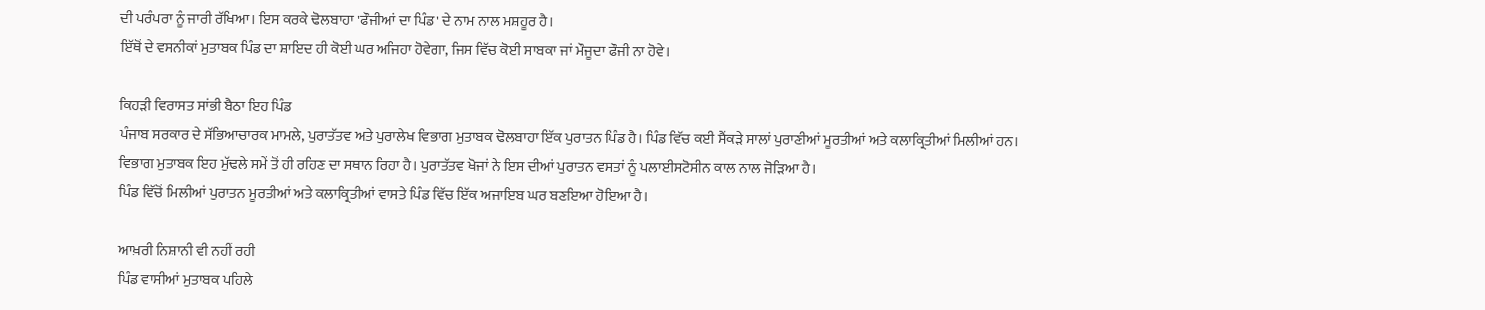ਦੀ ਪਰੰਪਰਾ ਨੂੰ ਜਾਰੀ ਰੱਖਿਆ। ਇਸ ਕਰਕੇ ਢੋਲਬਾਹਾ 'ਫੌਜੀਆਂ ਦਾ ਪਿੰਡ' ਦੇ ਨਾਮ ਨਾਲ ਮਸ਼ਹੂਰ ਹੈ।
ਇੱਥੋਂ ਦੇ ਵਸਨੀਕਾਂ ਮੁਤਾਬਕ ਪਿੰਡ ਦਾ ਸ਼ਾਇਦ ਹੀ ਕੋਈ ਘਰ ਅਜਿਹਾ ਹੋਵੇਗਾ, ਜਿਸ ਵਿੱਚ ਕੋਈ ਸਾਬਕਾ ਜਾਂ ਮੌਜੂਦਾ ਫੌਜੀ ਨਾ ਹੋਵੇ।

ਕਿਹੜੀ ਵਿਰਾਸਤ ਸਾਂਭੀ ਬੈਠਾ ਇਹ ਪਿੰਡ
ਪੰਜਾਬ ਸਰਕਾਰ ਦੇ ਸੱਭਿਆਚਾਰਕ ਮਾਮਲੇ, ਪੁਰਾਤੱਤਵ ਅਤੇ ਪੁਰਾਲੇਖ ਵਿਭਾਗ ਮੁਤਾਬਕ ਢੋਲਬਾਹਾ ਇੱਕ ਪੁਰਾਤਨ ਪਿੰਡ ਹੈ। ਪਿੰਡ ਵਿੱਚ ਕਈ ਸੈਂਕੜੇ ਸਾਲਾਂ ਪੁਰਾਣੀਆਂ ਮੂਰਤੀਆਂ ਅਤੇ ਕਲਾਕ੍ਰਿਤੀਆਂ ਮਿਲੀਆਂ ਹਨ।
ਵਿਭਾਗ ਮੁਤਾਬਕ ਇਹ ਮੁੱਢਲੇ ਸਮੇਂ ਤੋਂ ਹੀ ਰਹਿਣ ਦਾ ਸਥਾਨ ਰਿਹਾ ਹੈ। ਪੁਰਾਤੱਤਵ ਖੋਜਾਂ ਨੇ ਇਸ ਦੀਆਂ ਪੁਰਾਤਨ ਵਸਤਾਂ ਨੂੰ ਪਲਾਈਸਟੋਸੀਨ ਕਾਲ ਨਾਲ ਜੋੜਿਆ ਹੈ।
ਪਿੰਡ ਵਿੱਚੋਂ ਮਿਲੀਆਂ ਪੁਰਾਤਨ ਮੂਰਤੀਆਂ ਅਤੇ ਕਲਾਕ੍ਰਿਤੀਆਂ ਵਾਸਤੇ ਪਿੰਡ ਵਿੱਚ ਇੱਕ ਅਜਾਇਬ ਘਰ ਬਣਇਆ ਹੋਇਆ ਹੈ।

ਆਖ਼ਰੀ ਨਿਸ਼ਾਨੀ ਵੀ ਨਹੀਂ ਰਹੀ
ਪਿੰਡ ਵਾਸੀਆਂ ਮੁਤਾਬਕ ਪਹਿਲੇ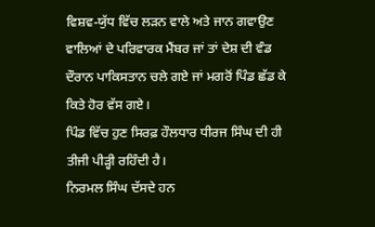ਵਿਸ਼ਵ-ਯੁੱਧ ਵਿੱਚ ਲੜਨ ਵਾਲੇ ਅਤੇ ਜਾਨ ਗਵਾਉਣ ਵਾਲਿਆਂ ਦੇ ਪਰਿਵਾਰਕ ਮੈਂਬਰ ਜਾਂ ਤਾਂ ਦੇਸ਼ ਦੀ ਵੰਡ ਦੌਰਾਨ ਪਾਕਿਸਤਾਨ ਚਲੇ ਗਏ ਜਾਂ ਮਗਰੋਂ ਪਿੰਡ ਛੱਡ ਕੇ ਕਿਤੇ ਹੋਰ ਵੱਸ ਗਏ।
ਪਿੰਡ ਵਿੱਚ ਹੁਣ ਸਿਰਫ਼ ਹੌਲਧਾਰ ਧੀਰਜ ਸਿੰਘ ਦੀ ਹੀ ਤੀਜੀ ਪੀੜ੍ਹੀ ਰਹਿੰਦੀ ਹੈ।
ਨਿਰਮਲ ਸਿੰਘ ਦੱਸਦੇ ਹਨ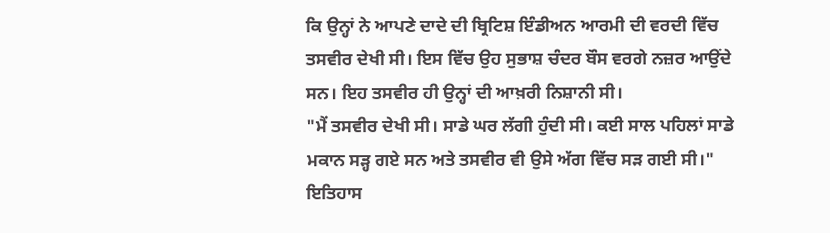ਕਿ ਉਨ੍ਹਾਂ ਨੇ ਆਪਣੇ ਦਾਦੇ ਦੀ ਬ੍ਰਿਟਿਸ਼ ਇੰਡੀਅਨ ਆਰਮੀ ਦੀ ਵਰਦੀ ਵਿੱਚ ਤਸਵੀਰ ਦੇਖੀ ਸੀ। ਇਸ ਵਿੱਚ ਉਹ ਸੁਭਾਸ਼ ਚੰਦਰ ਬੌਸ ਵਰਗੇ ਨਜ਼ਰ ਆਉਂਦੇ ਸਨ। ਇਹ ਤਸਵੀਰ ਹੀ ਉਨ੍ਹਾਂ ਦੀ ਆਖ਼ਰੀ ਨਿਸ਼ਾਨੀ ਸੀ।
"ਮੈਂ ਤਸਵੀਰ ਦੇਖੀ ਸੀ। ਸਾਡੇ ਘਰ ਲੱਗੀ ਹੁੰਦੀ ਸੀ। ਕਈ ਸਾਲ ਪਹਿਲਾਂ ਸਾਡੇ ਮਕਾਨ ਸੜ੍ਹ ਗਏ ਸਨ ਅਤੇ ਤਸਵੀਰ ਵੀ ਉਸੇ ਅੱਗ ਵਿੱਚ ਸੜ ਗਈ ਸੀ।"
ਇਤਿਹਾਸ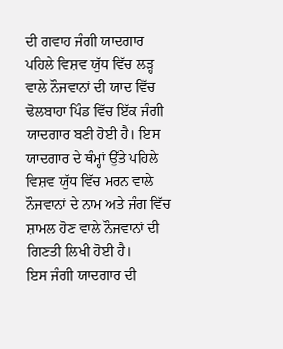ਦੀ ਗਵਾਹ ਜੰਗੀ ਯਾਦਗਾਰ
ਪਹਿਲੇ ਵਿਸ਼ਵ ਯੁੱਧ ਵਿੱਚ ਲੜ੍ਹ ਵਾਲੇ ਨੌਜਵਾਨਾਂ ਦੀ ਯਾਦ ਵਿੱਚ ਢੋਲਬਾਹਾ ਪਿੰਡ ਵਿੱਚ ਇੱਕ ਜੰਗੀ ਯਾਦਗਾਰ ਬਣੀ ਹੋਈ ਹੈ। ਇਸ ਯਾਦਗਾਰ ਦੇ ਥੰਮ੍ਹਾਂ ਉੱਤੇ ਪਹਿਲੇ ਵਿਸ਼ਵ ਯੁੱਧ ਵਿੱਚ ਮਰਨ ਵਾਲੇ ਨੌਜਵਾਨਾਂ ਦੇ ਨਾਮ ਅਤੇ ਜੰਗ ਵਿੱਚ ਸ਼ਾਮਲ ਹੋਣ ਵਾਲੇ ਨੌਜਵਾਨਾਂ ਦੀ ਗਿਣਤੀ ਲਿਖੀ ਹੋਈ ਹੈ।
ਇਸ ਜੰਗੀ ਯਾਦਗਾਰ ਦੀ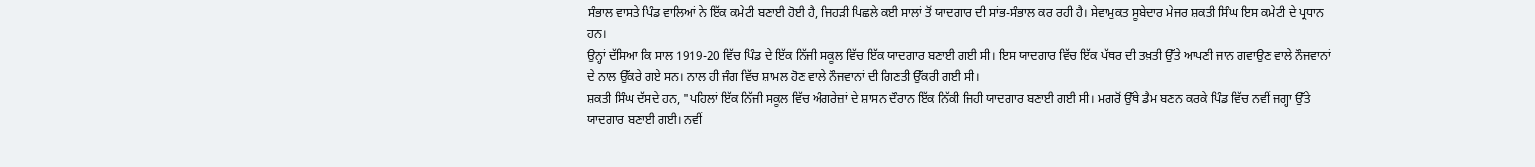ਸੰਭਾਲ ਵਾਸਤੇ ਪਿੰਡ ਵਾਲਿਆਂ ਨੇ ਇੱਕ ਕਮੇਟੀ ਬਣਾਈ ਹੋਈ ਹੈ, ਜਿਹੜੀ ਪਿਛਲੇ ਕਈ ਸਾਲਾਂ ਤੋਂ ਯਾਦਗਾਰ ਦੀ ਸਾਂਭ-ਸੰਭਾਲ ਕਰ ਰਹੀ ਹੈ। ਸੇਵਾਮੁਕਤ ਸੂਬੇਦਾਰ ਮੇਜਰ ਸ਼ਕਤੀ ਸਿੰਘ ਇਸ ਕਮੇਟੀ ਦੇ ਪ੍ਰਧਾਨ ਹਨ।
ਉਨ੍ਹਾਂ ਦੱਸਿਆ ਕਿ ਸਾਲ 1919-20 ਵਿੱਚ ਪਿੰਡ ਦੇ ਇੱਕ ਨਿੱਜੀ ਸਕੂਲ ਵਿੱਚ ਇੱਕ ਯਾਦਗਾਰ ਬਣਾਈ ਗਈ ਸੀ। ਇਸ ਯਾਦਗਾਰ ਵਿੱਚ ਇੱਕ ਪੱਥਰ ਦੀ ਤਖ਼ਤੀ ਉੱਤੇ ਆਪਣੀ ਜਾਨ ਗਵਾਉਣ ਵਾਲੇ ਨੌਜਵਾਨਾਂ ਦੇ ਨਾਲ ਉੱਕਰੇ ਗਏ ਸਨ। ਨਾਲ ਹੀ ਜੰਗ ਵਿੱਚ ਸ਼ਾਮਲ ਹੋਣ ਵਾਲੇ ਨੌਜਵਾਨਾਂ ਦੀ ਗਿਣਤੀ ਉੱਕਰੀ ਗਈ ਸੀ।
ਸ਼ਕਤੀ ਸਿੰਘ ਦੱਸਦੇ ਹਨ, "ਪਹਿਲਾਂ ਇੱਕ ਨਿੱਜੀ ਸਕੂਲ ਵਿੱਚ ਅੰਗਰੇਜ਼ਾਂ ਦੇ ਸ਼ਾਸਨ ਦੌਰਾਨ ਇੱਕ ਨਿੱਕੀ ਜਿਹੀ ਯਾਦਗਾਰ ਬਣਾਈ ਗਈ ਸੀ। ਮਗਰੋਂ ਉੱਥੇ ਡੈਮ ਬਣਨ ਕਰਕੇ ਪਿੰਡ ਵਿੱਚ ਨਵੀਂ ਜਗ੍ਹਾ ਉੱਤੇ ਯਾਦਗਾਰ ਬਣਾਈ ਗਈ। ਨਵੀਂ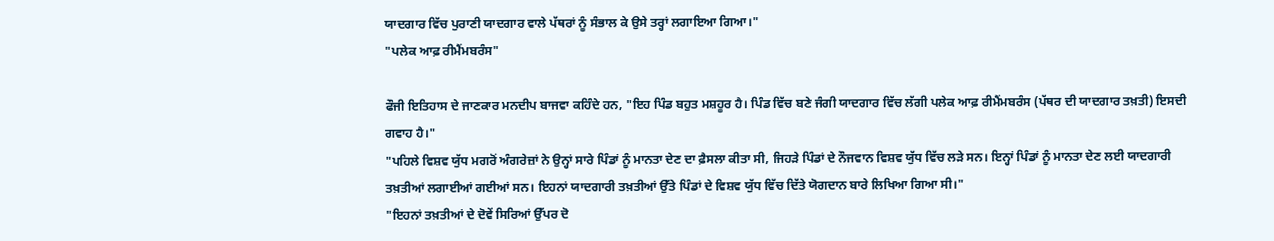ਯਾਦਗਾਰ ਵਿੱਚ ਪੁਰਾਣੀ ਯਾਦਗਾਰ ਵਾਲੇ ਪੱਥਰਾਂ ਨੂੰ ਸੰਭਾਲ ਕੇ ਉਸੇ ਤਰ੍ਹਾਂ ਲਗਾਇਆ ਗਿਆ।"
"ਪਲੇਕ ਆਫ਼ ਰੀਮੈਂਮਬਰੰਸ"

ਫੌਜੀ ਇਤਿਹਾਸ ਦੇ ਜਾਣਕਾਰ ਮਨਦੀਪ ਬਾਜਵਾ ਕਹਿੰਦੇ ਹਨ, "ਇਹ ਪਿੰਡ ਬਹੁਤ ਮਸ਼ਹੂਰ ਹੈ। ਪਿੰਡ ਵਿੱਚ ਬਣੇ ਜੰਗੀ ਯਾਦਗਾਰ ਵਿੱਚ ਲੱਗੀ ਪਲੇਕ ਆਫ਼ ਰੀਮੈਂਮਬਰੰਸ (ਪੱਥਰ ਦੀ ਯਾਦਗਾਰ ਤਖ਼ਤੀ) ਇਸਦੀ ਗਵਾਹ ਹੈ।"
"ਪਹਿਲੇ ਵਿਸ਼ਵ ਯੁੱਧ ਮਗਰੋਂ ਅੰਗਰੇਜ਼ਾਂ ਨੇ ਉਨ੍ਹਾਂ ਸਾਰੇ ਪਿੰਡਾਂ ਨੂੰ ਮਾਨਤਾ ਦੇਣ ਦਾ ਫ਼ੈਸਲਾ ਕੀਤਾ ਸੀ, ਜਿਹੜੇ ਪਿੰਡਾਂ ਦੇ ਨੌਜਵਾਨ ਵਿਸ਼ਵ ਯੁੱਧ ਵਿੱਚ ਲੜੇ ਸਨ। ਇਨ੍ਹਾਂ ਪਿੰਡਾਂ ਨੂੰ ਮਾਨਤਾ ਦੇਣ ਲਈ ਯਾਦਗਾਰੀ ਤਖ਼ਤੀਆਂ ਲਗਾਈਆਂ ਗਈਆਂ ਸਨ। ਇਹਨਾਂ ਯਾਦਗਾਰੀ ਤਖ਼ਤੀਆਂ ਉੱਤੇ ਪਿੰਡਾਂ ਦੇ ਵਿਸ਼ਵ ਯੁੱਧ ਵਿੱਚ ਦਿੱਤੇ ਯੋਗਦਾਨ ਬਾਰੇ ਲਿਖਿਆ ਗਿਆ ਸੀ।"
"ਇਹਨਾਂ ਤਖ਼ਤੀਆਂ ਦੇ ਦੋਵੇਂ ਸਿਰਿਆਂ ਉੱਪਰ ਦੋ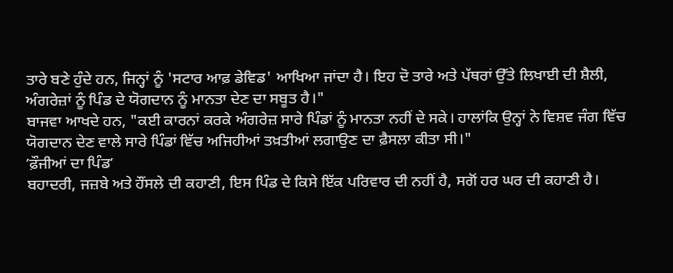ਤਾਰੇ ਬਣੇ ਹੁੰਦੇ ਹਨ, ਜਿਨ੍ਹਾਂ ਨੂੰ 'ਸਟਾਰ ਆਫ਼ ਡੇਵਿਡ' ਆਖਿਆ ਜਾਂਦਾ ਹੈ। ਇਹ ਦੋ ਤਾਰੇ ਅਤੇ ਪੱਥਰਾਂ ਉੱਤੇ ਲਿਖਾਈ ਦੀ ਸ਼ੈਲੀ, ਅੰਗਰੇਜ਼ਾਂ ਨੂੰ ਪਿੰਡ ਦੇ ਯੋਗਦਾਨ ਨੂੰ ਮਾਨਤਾ ਦੇਣ ਦਾ ਸਬੂਤ ਹੈ।"
ਬਾਜਵਾ ਆਖਦੇ ਹਨ, "ਕਈ ਕਾਰਨਾਂ ਕਰਕੇ ਅੰਗਰੇਜ਼ ਸਾਰੇ ਪਿੰਡਾਂ ਨੂੰ ਮਾਨਤਾ ਨਹੀਂ ਦੇ ਸਕੇ। ਹਾਲਾਂਕਿ ਉਨ੍ਹਾਂ ਨੇ ਵਿਸ਼ਵ ਜੰਗ ਵਿੱਚ ਯੋਗਦਾਨ ਦੇਣ ਵਾਲੇ ਸਾਰੇ ਪਿੰਡਾਂ ਵਿੱਚ ਅਜਿਹੀਆਂ ਤਖ਼ਤੀਆਂ ਲਗਾਉਣ ਦਾ ਫ਼ੈਸਲਾ ਕੀਤਾ ਸੀ।"
ʼਫ਼ੌਜੀਆਂ ਦਾ ਪਿੰਡʼ
ਬਹਾਦਰੀ, ਜਜ਼ਬੇ ਅਤੇ ਹੌਂਸਲੇ ਦੀ ਕਹਾਣੀ, ਇਸ ਪਿੰਡ ਦੇ ਕਿਸੇ ਇੱਕ ਪਰਿਵਾਰ ਦੀ ਨਹੀਂ ਹੈ, ਸਗੋਂ ਹਰ ਘਰ ਦੀ ਕਹਾਣੀ ਹੈ।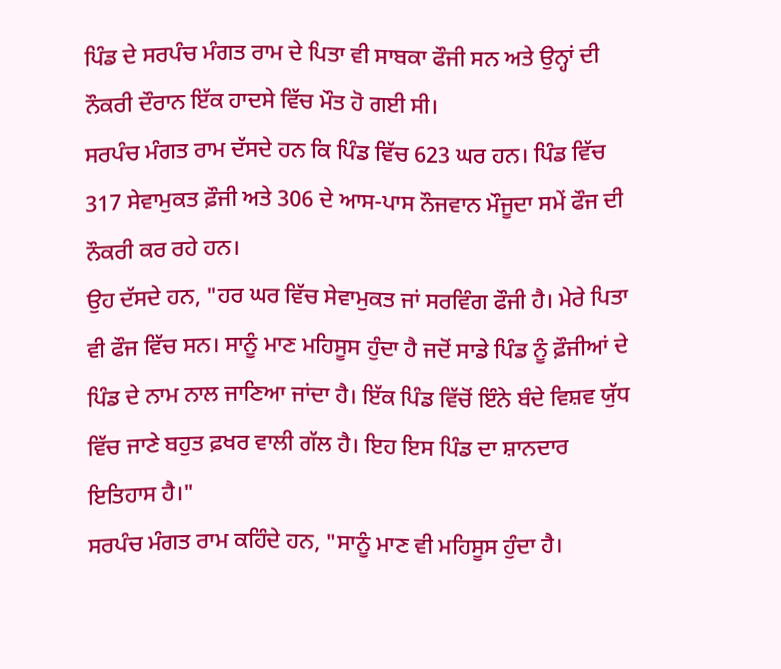ਪਿੰਡ ਦੇ ਸਰਪੰਚ ਮੰਗਤ ਰਾਮ ਦੇ ਪਿਤਾ ਵੀ ਸਾਬਕਾ ਫੌਜੀ ਸਨ ਅਤੇ ਉਨ੍ਹਾਂ ਦੀ ਨੌਕਰੀ ਦੌਰਾਨ ਇੱਕ ਹਾਦਸੇ ਵਿੱਚ ਮੌਤ ਹੋ ਗਈ ਸੀ।
ਸਰਪੰਚ ਮੰਗਤ ਰਾਮ ਦੱਸਦੇ ਹਨ ਕਿ ਪਿੰਡ ਵਿੱਚ 623 ਘਰ ਹਨ। ਪਿੰਡ ਵਿੱਚ 317 ਸੇਵਾਮੁਕਤ ਫ਼ੌਜੀ ਅਤੇ 306 ਦੇ ਆਸ-ਪਾਸ ਨੌਜਵਾਨ ਮੌਜੂਦਾ ਸਮੇਂ ਫੌਜ ਦੀ ਨੌਕਰੀ ਕਰ ਰਹੇ ਹਨ।
ਉਹ ਦੱਸਦੇ ਹਨ, "ਹਰ ਘਰ ਵਿੱਚ ਸੇਵਾਮੁਕਤ ਜਾਂ ਸਰਵਿੰਗ ਫੌਜੀ ਹੈ। ਮੇਰੇ ਪਿਤਾ ਵੀ ਫੌਜ ਵਿੱਚ ਸਨ। ਸਾਨੂੰ ਮਾਣ ਮਹਿਸੂਸ ਹੁੰਦਾ ਹੈ ਜਦੋਂ ਸਾਡੇ ਪਿੰਡ ਨੂੰ ਫ਼ੌਜੀਆਂ ਦੇ ਪਿੰਡ ਦੇ ਨਾਮ ਨਾਲ ਜਾਣਿਆ ਜਾਂਦਾ ਹੈ। ਇੱਕ ਪਿੰਡ ਵਿੱਚੋਂ ਇੰਨੇ ਬੰਦੇ ਵਿਸ਼ਵ ਯੁੱਧ ਵਿੱਚ ਜਾਣੇ ਬਹੁਤ ਫ਼ਖਰ ਵਾਲੀ ਗੱਲ ਹੈ। ਇਹ ਇਸ ਪਿੰਡ ਦਾ ਸ਼ਾਨਦਾਰ ਇਤਿਹਾਸ ਹੈ।"
ਸਰਪੰਚ ਮੰਗਤ ਰਾਮ ਕਹਿੰਦੇ ਹਨ, "ਸਾਨੂੰ ਮਾਣ ਵੀ ਮਹਿਸੂਸ ਹੁੰਦਾ ਹੈ।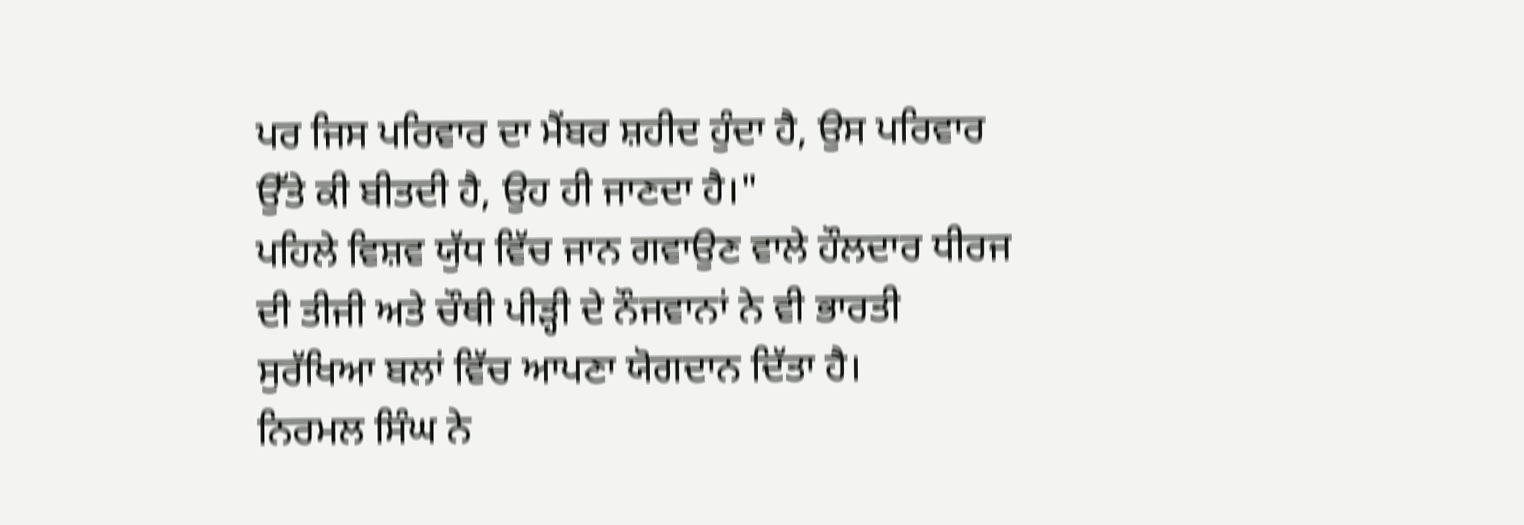ਪਰ ਜਿਸ ਪਰਿਵਾਰ ਦਾ ਮੈਂਬਰ ਸ਼ਹੀਦ ਹੁੰਦਾ ਹੈ, ਉਸ ਪਰਿਵਾਰ ਉੱਤੇ ਕੀ ਬੀਤਦੀ ਹੈ, ਉਹ ਹੀ ਜਾਣਦਾ ਹੈ।"
ਪਹਿਲੇ ਵਿਸ਼ਵ ਯੁੱਧ ਵਿੱਚ ਜਾਨ ਗਵਾਉਣ ਵਾਲੇ ਹੌਲਦਾਰ ਧੀਰਜ ਦੀ ਤੀਜੀ ਅਤੇ ਚੌਥੀ ਪੀੜ੍ਹੀ ਦੇ ਨੌਜਵਾਨਾਂ ਨੇ ਵੀ ਭਾਰਤੀ ਸੁਰੱਖਿਆ ਬਲਾਂ ਵਿੱਚ ਆਪਣਾ ਯੋਗਦਾਨ ਦਿੱਤਾ ਹੈ।
ਨਿਰਮਲ ਸਿੰਘ ਨੇ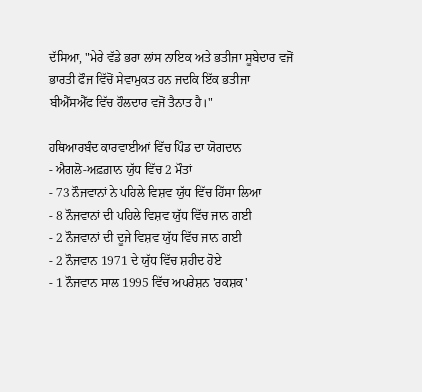ਦੱਸਿਆ, "ਮੇਰੇ ਵੱਡੇ ਭਰਾ ਲਾਂਸ ਨਾਇਕ ਅਤੇ ਭਤੀਜਾ ਸੂਬੇਦਾਰ ਵਜੋਂ ਭਾਰਤੀ ਫੌਜ ਵਿੱਚੋਂ ਸੇਵਾਮੁਕਤ ਹਨ ਜਦਕਿ ਇੱਕ ਭਤੀਜਾ ਬੀਐੱਸਐੱਫ ਵਿੱਚ ਹੌਲਦਾਰ ਵਜੋਂ ਤੈਨਾਤ ਹੈ।"

ਹਥਿਆਰਬੰਦ ਕਾਰਵਾਈਆਂ ਵਿੱਚ ਪਿੰਡ ਦਾ ਯੋਗਦਾਨ
- ਐਗਲੋ-ਅਫ਼ਗ਼ਾਨ ਯੁੱਧ ਵਿੱਚ 2 ਮੌਤਾਂ
- 73 ਨੌਜਵਾਨਾਂ ਨੇ ਪਹਿਲੇ ਵਿਸ਼ਵ ਯੁੱਧ ਵਿੱਚ ਹਿੱਸਾ ਲਿਆ
- 8 ਨੌਜਵਾਨਾਂ ਦੀ ਪਹਿਲੇ ਵਿਸ਼ਵ ਯੁੱਧ ਵਿੱਚ ਜਾਨ ਗਈ
- 2 ਨੌਜਵਾਨਾਂ ਦੀ ਦੂਜੇ ਵਿਸ਼ਵ ਯੁੱਧ ਵਿੱਚ ਜਾਨ ਗਈ
- 2 ਨੌਜਵਾਨ 1971 ਦੇ ਯੁੱਧ ਵਿੱਚ ਸ਼ਹੀਦ ਹੋਏ
- 1 ਨੌਜਵਾਨ ਸਾਲ 1995 ਵਿੱਚ ਅਪਰੇਸ਼ਨ 'ਰਕਸ਼ਕ'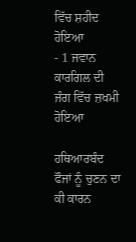ਵਿੱਚ ਸ਼ਹੀਦ ਹੋਇਆ
- 1 ਜਵਾਨ ਕਾਰਗਿਲ ਦੀ ਜੰਗ ਵਿੱਚ ਜ਼ਖਮੀ ਹੋਇਆ

ਹਥਿਆਰਬੰਦ ਫੌਜਾਂ ਨੂੰ ਚੁਣਨ ਦਾ ਕੀ ਕਾਰਨ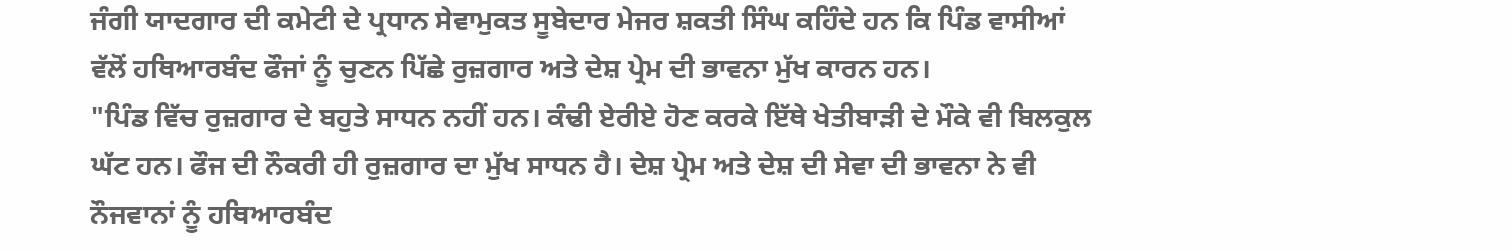ਜੰਗੀ ਯਾਦਗਾਰ ਦੀ ਕਮੇਟੀ ਦੇ ਪ੍ਰਧਾਨ ਸੇਵਾਮੁਕਤ ਸੂਬੇਦਾਰ ਮੇਜਰ ਸ਼ਕਤੀ ਸਿੰਘ ਕਹਿੰਦੇ ਹਨ ਕਿ ਪਿੰਡ ਵਾਸੀਆਂ ਵੱਲੋਂ ਹਥਿਆਰਬੰਦ ਫੌਜਾਂ ਨੂੰ ਚੁਣਨ ਪਿੱਛੇ ਰੁਜ਼ਗਾਰ ਅਤੇ ਦੇਸ਼ ਪ੍ਰੇਮ ਦੀ ਭਾਵਨਾ ਮੁੱਖ ਕਾਰਨ ਹਨ।
"ਪਿੰਡ ਵਿੱਚ ਰੁਜ਼ਗਾਰ ਦੇ ਬਹੁਤੇ ਸਾਧਨ ਨਹੀਂ ਹਨ। ਕੰਢੀ ਏਰੀਏ ਹੋਣ ਕਰਕੇ ਇੱਥੇ ਖੇਤੀਬਾੜੀ ਦੇ ਮੌਕੇ ਵੀ ਬਿਲਕੁਲ ਘੱਟ ਹਨ। ਫੌਜ ਦੀ ਨੌਕਰੀ ਹੀ ਰੁਜ਼ਗਾਰ ਦਾ ਮੁੱਖ ਸਾਧਨ ਹੈ। ਦੇਸ਼ ਪ੍ਰੇਮ ਅਤੇ ਦੇਸ਼ ਦੀ ਸੇਵਾ ਦੀ ਭਾਵਨਾ ਨੇ ਵੀ ਨੌਜਵਾਨਾਂ ਨੂੰ ਹਥਿਆਰਬੰਦ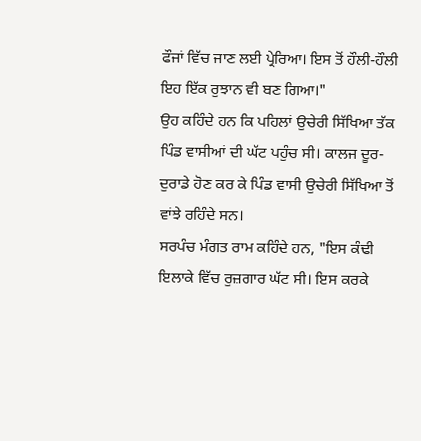ਫੌਜਾਂ ਵਿੱਚ ਜਾਣ ਲਈ ਪ੍ਰੇਰਿਆ। ਇਸ ਤੋਂ ਹੌਲੀ-ਹੌਲੀ ਇਹ ਇੱਕ ਰੁਝਾਨ ਵੀ ਬਣ ਗਿਆ।"
ਉਹ ਕਹਿੰਦੇ ਹਨ ਕਿ ਪਹਿਲਾਂ ਉਚੇਰੀ ਸਿੱਖਿਆ ਤੱਕ ਪਿੰਡ ਵਾਸੀਆਂ ਦੀ ਘੱਟ ਪਹੁੰਚ ਸੀ। ਕਾਲਜ ਦੂਰ-ਦੁਰਾਡੇ ਹੋਣ ਕਰ ਕੇ ਪਿੰਡ ਵਾਸੀ ਉਚੇਰੀ ਸਿੱਖਿਆ ਤੋਂ ਵਾਂਝੇ ਰਹਿੰਦੇ ਸਨ।
ਸਰਪੰਚ ਮੰਗਤ ਰਾਮ ਕਹਿੰਦੇ ਹਨ, "ਇਸ ਕੰਢੀ ਇਲਾਕੇ ਵਿੱਚ ਰੁਜ਼ਗਾਰ ਘੱਟ ਸੀ। ਇਸ ਕਰਕੇ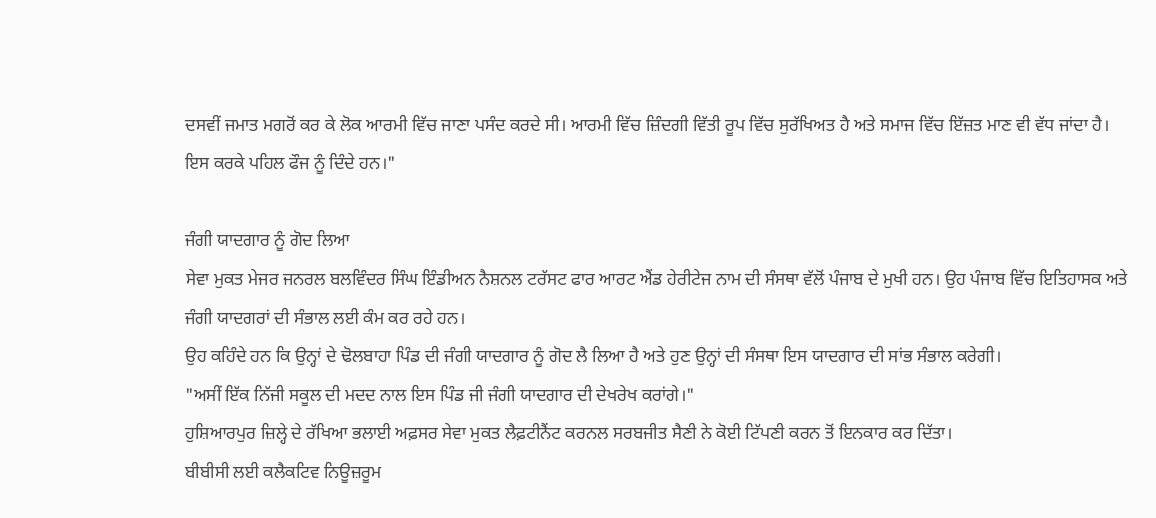ਦਸਵੀਂ ਜਮਾਤ ਮਗਰੋਂ ਕਰ ਕੇ ਲੋਕ ਆਰਮੀ ਵਿੱਚ ਜਾਣਾ ਪਸੰਦ ਕਰਦੇ ਸੀ। ਆਰਮੀ ਵਿੱਚ ਜ਼ਿੰਦਗੀ ਵਿੱਤੀ ਰੂਪ ਵਿੱਚ ਸੁਰੱਖਿਅਤ ਹੈ ਅਤੇ ਸਮਾਜ ਵਿੱਚ ਇੱਜ਼ਤ ਮਾਣ ਵੀ ਵੱਧ ਜਾਂਦਾ ਹੈ। ਇਸ ਕਰਕੇ ਪਹਿਲ ਫੌਜ ਨੂੰ ਦਿੰਦੇ ਹਨ।"

ਜੰਗੀ ਯਾਦਗਾਰ ਨੂੰ ਗੋਦ ਲਿਆ
ਸੇਵਾ ਮੁਕਤ ਮੇਜਰ ਜਨਰਲ ਬਲਵਿੰਦਰ ਸਿੰਘ ਇੰਡੀਅਨ ਨੈਸ਼ਨਲ ਟਰੱਸਟ ਫਾਰ ਆਰਟ ਐਂਡ ਹੇਰੀਟੇਜ ਨਾਮ ਦੀ ਸੰਸਥਾ ਵੱਲੋਂ ਪੰਜਾਬ ਦੇ ਮੁਖੀ ਹਨ। ਉਹ ਪੰਜਾਬ ਵਿੱਚ ਇਤਿਹਾਸਕ ਅਤੇ ਜੰਗੀ ਯਾਦਗਰਾਂ ਦੀ ਸੰਭਾਲ ਲਈ ਕੰਮ ਕਰ ਰਹੇ ਹਨ।
ਉਹ ਕਹਿੰਦੇ ਹਨ ਕਿ ਉਨ੍ਹਾਂ ਦੇ ਢੋਲਬਾਹਾ ਪਿੰਡ ਦੀ ਜੰਗੀ ਯਾਦਗਾਰ ਨੂੰ ਗੋਦ ਲੈ ਲਿਆ ਹੈ ਅਤੇ ਹੁਣ ਉਨ੍ਹਾਂ ਦੀ ਸੰਸਥਾ ਇਸ ਯਾਦਗਾਰ ਦੀ ਸਾਂਭ ਸੰਭਾਲ ਕਰੇਗੀ।
"ਅਸੀਂ ਇੱਕ ਨਿੱਜੀ ਸਕੂਲ ਦੀ ਮਦਦ ਨਾਲ ਇਸ ਪਿੰਡ ਜੀ ਜੰਗੀ ਯਾਦਗਾਰ ਦੀ ਦੇਖਰੇਖ ਕਰਾਂਗੇ।"
ਹੁਸ਼ਿਆਰਪੁਰ ਜ਼ਿਲ੍ਹੇ ਦੇ ਰੱਖਿਆ ਭਲਾਈ ਅਫ਼ਸਰ ਸੇਵਾ ਮੁਕਤ ਲੈਫ਼ਟੀਨੈਂਟ ਕਰਨਲ ਸਰਬਜੀਤ ਸੈਣੀ ਨੇ ਕੋਈ ਟਿੱਪਣੀ ਕਰਨ ਤੋਂ ਇਨਕਾਰ ਕਰ ਦਿੱਤਾ।
ਬੀਬੀਸੀ ਲਈ ਕਲੈਕਟਿਵ ਨਿਊਜ਼ਰੂਮ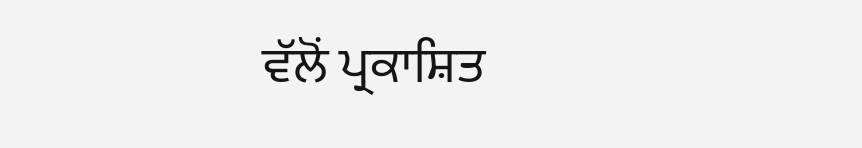ਵੱਲੋਂ ਪ੍ਰਕਾਸ਼ਿਤ